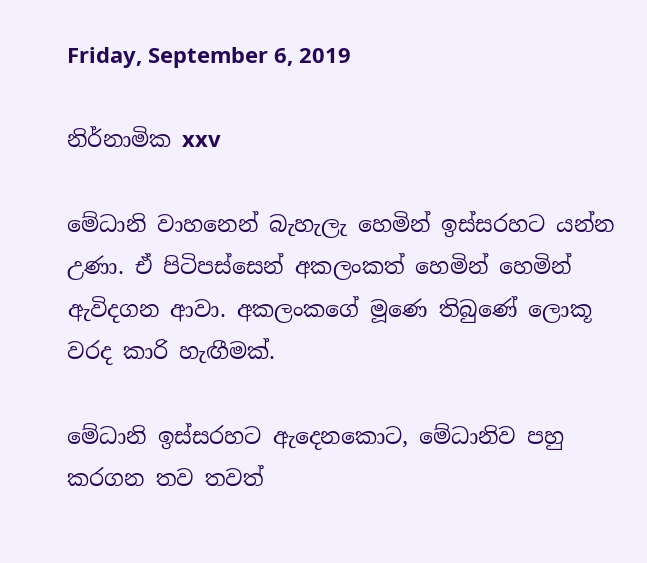Friday, September 6, 2019

නිර්නාමික xxv

මේධානි වාහනෙන් බැහැලැ හෙමින් ඉස්සරහට යන්න උණා. ඒ පිටිපස්සෙන් අකලංකත් හෙමින් හෙමින් ඇවිදගන ආවා. අකලංකගේ මූණෙ තිබුණේ ලොකූ වරද කාරි හැඟීමක්.

මේධානි ඉස්සරහට ඇදෙනකොට, මේධානිව පහු කරගන තව තවත්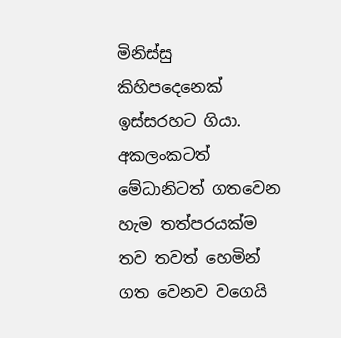මිනිස්සු කිහිපදෙනෙක් ඉස්සරහට ගියා. අකලංකටත් මේධානිටත් ගතවෙන හැම තත්පරයක්ම තව තවත් හෙමින් ගත වෙනව වගෙයි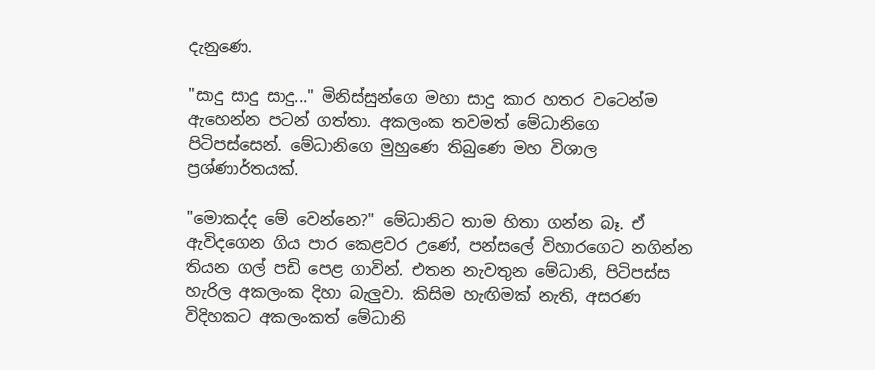දැනුණෙ.

"සාදු සාදු සාදු..." මිනිස්සුන්ගෙ මහා සාදු කාර හතර වටෙන්ම ඇහෙන්න පටන් ගත්තා. අකලංක තවමත් මේධානිගෙ පිටිපස්සෙන්. මේධානිගෙ මුහුණෙ තිබුණෙ මහ විශාල ප්‍රශ්ණාර්තයක්.

"මොකද්ද මේ වෙන්නෙ?" මේධානිට තාම හිතා ගන්න බෑ. ඒ ඇවිදගෙන ගිය පාර කෙළවර උණේ, පන්සලේ විහාරගෙට නගින්න තියන ගල් පඩි පෙළ ගාවින්. එතන නැවතුන මේධානි, පිටිපස්ස හැරිල අකලංක දිහා බැලුවා. කිසිම හැඟිමක් නැති, අසරණ විදිහකට අකලංකත් මේධානි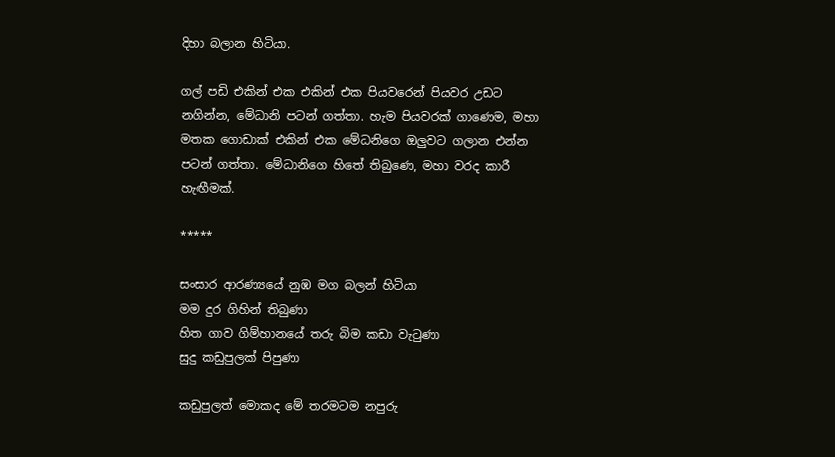දිහා බලාන හිටියා.

ගල් පඩි එකින් එක එකින් එක පියවරෙන් පියවර උඩට නගින්න, මේධානි පටන් ගත්තා. හැම පියවරක් ගාණෙම, මහා මතක ගොඩාක් එකින් එක මේධනිගෙ ඔලුවට ගලාන එන්න පටන් ගත්තා. මේධානිගෙ හිතේ තිබුණෙ, මහා වරද කාරී හැඟීමක්.

*****

සංසාර ආරණ්‍යයේ නුඹ මග බලන් හිටියා
මම දුර ගිහින් තිබුණා
හිත ගාව ගිම්හානයේ තරු බිම කඩා වැටුණා
සුදු කඩුපුලක් පිපුණා

කඩුපුලත් මොකද මේ තරමටම නපුරු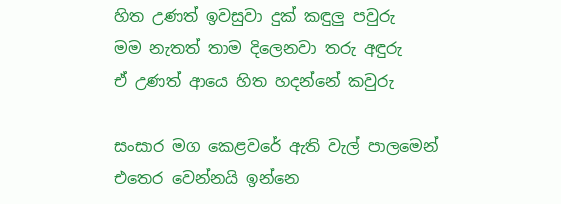හිත උණත් ඉවසුවා දුක් කඳුලු පවුරු
මම නැතත් තාම දිලෙනවා තරු අඳුරු
ඒ උණත් ආයෙ හිත හදන්නේ කවුරු

සංසාර මග කෙළවරේ ඇති වැල් පාලමෙන්
එතෙර වෙන්නයි ඉන්නෙ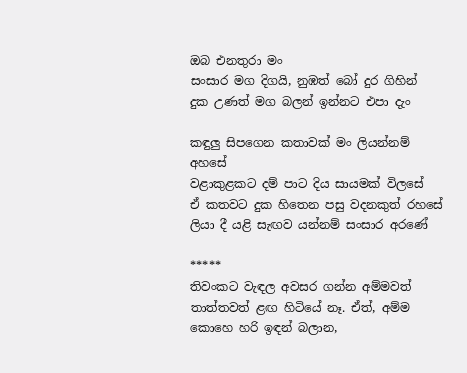ඔබ එනතුරා මං
සංසාර මග දිගයි, නුඹත් බෝ දුර ගිහින්
දුක උණත් මග බලන් ඉන්නට එපා දැං

කඳුලු සිපගෙන කතාවක් මං ලියන්නම් අහසේ
වළාකුළකට දම් පාට දිය සායමක් විලසේ
ඒ කතවට දුක හිතෙන පසු වදනකුත් රහසේ
ලියා දී යළි සැඟව යන්නම් සංසාර අරණේ

*****
තිවංකට වැඳල අවසර ගන්න අම්මවත් තාත්තවත් ළඟ හිටියේ නෑ. ඒත්, අම්ම කොහෙ හරි ඉඳන් බලාන,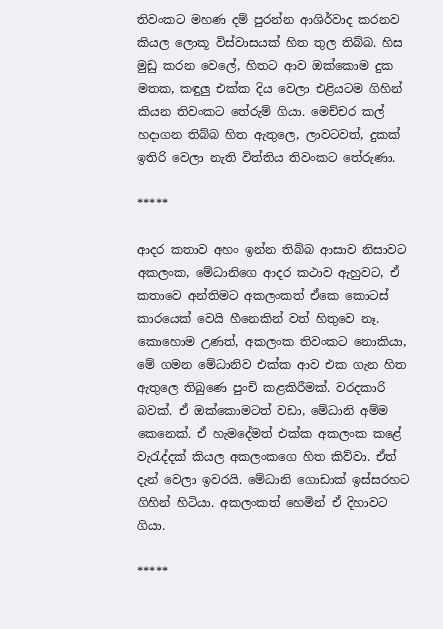තිවංකට මහණ දම් පුරන්න ආශිර්වාද කරනව කියල ලොකූ විස්වාසයක් හිත තුල තිබ්බ. හිස මුඩු කරන වෙලේ, හිතට ආව ඔක්කොම දුක මතක, කඳුලු එක්ක දිය වෙලා එළියටම ගිහින් කියන තිවංකට තේරුම් ගියා. මෙච්චර කල් හදාගන තිබ්බ හිත ඇතුලෙ, ලාවටවත්, දුකක් ඉතිරි වෙලා නැති විත්තිය තිවංකට තේරුණා.

*****

ආදර කතාව අහං ඉන්න තිබ්බ ආසාව නිසාවට අකලංක, මේධානිගෙ ආදර කථාව ඇහුවට, ඒ කතාවෙ අන්තිමට අකලංකත් ඒකෙ කොටස් කාරයෙක් වෙයි හීනෙකින් වත් හිතුවෙ නෑ. කොහොම උණත්, අකලංක තිවංකට නොකියා, මේ ගමන මේධානිව එක්ක ආව එක ගැන හිත ඇතුලෙ තිබුණෙ පුංචි කළකිරීමක්. වරදකාරි බවක්. ඒ ඔක්කොමටත් වඩා, මේධානි අම්ම කෙනෙක්. ඒ හැමදේමත් එක්ක අකලංක කළේ වැරැද්දක් කියල අකලංකගෙ හිත කිව්වා. ඒත් දැන් වෙලා ඉවරයි. මේධානි ගොඩාක් ඉස්සරහට ගිහින් හිටියා. අකලංකත් හෙමින් ඒ දිහාවට ගියා.

*****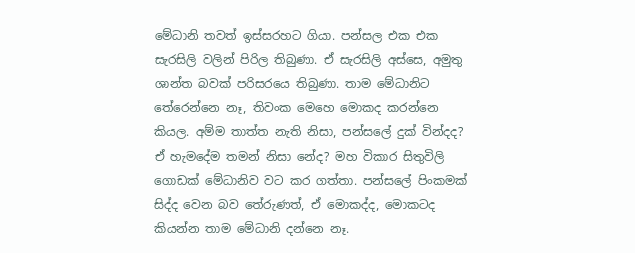මේධානි තවත් ඉස්සරහට ගියා. පන්සල එක එක සැරසිලි වලින් පිරිල තිබුණා. ඒ සැරසිලි අස්සෙ, අමුතු ශාන්ත බවක් පරිසරයෙ තිබුණා. තාම මේධානිට තේරෙන්නෙ නෑ, තිවංක මෙහෙ මොකද කරන්නෙ කියල. අම්ම තාත්ත නැති නිසා, පන්සලේ දුක් වින්දද? ඒ හැමදේම තමන් නිසා නේද? මහ විකාර සිතුවිලි ගොඩක් මේධානිව වට කර ගත්තා. පන්සලේ පිංකමක් සිද්ද වෙන බව තේරුණත්, ඒ මොකද්ද, මොකටද කියන්න තාම මේධානි දන්නෙ නෑ.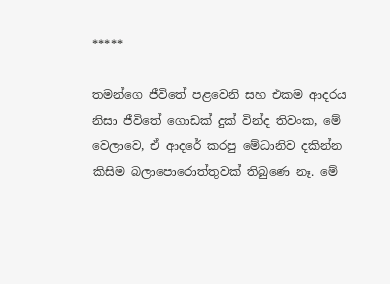*****

තමන්ගෙ ජීවිතේ පළවෙනි සහ එකම ආදරය නිසා ජීවිතේ ගොඩක් දුක් වින්ද තිවංක, මේ වෙලාවෙ, ඒ ආදරේ කරපු මේධානිව දකින්න කිසිම බලාපොරොත්තුවක් තිබුණෙ නෑ. මේ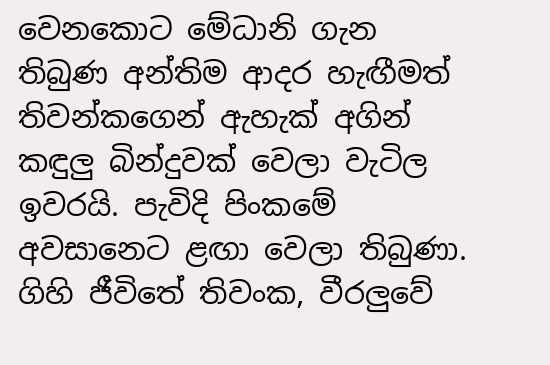වෙනකොට මේධානි ගැන තිබුණ අන්තිම ආදර හැඟීමත් තිවන්කගෙන් ඇහැක් අගින් කඳුලු බින්දුවක් වෙලා වැටිල ඉවරයි. පැවිදි පිංකමේ අවසානෙට ළඟා වෙලා තිබුණා. ගිහි ජීවිතේ තිවංක, වීරලුවේ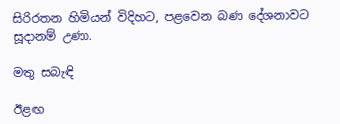සිරිරතන හිමියන් විදිහට, පළවෙන බණ දේශනාවට සූදානම් උණා.

මතු සබැඳි

ඊළඟ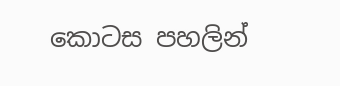කොටස පහලින්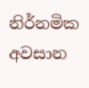නිර්නමික අවසාන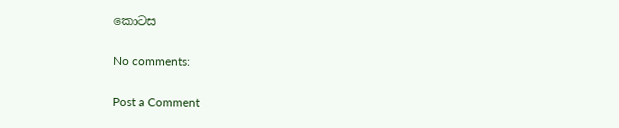කොටස

No comments:

Post a Comment